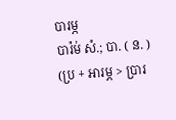បារម្ភ
បារ៉ម់ សំ.; បា. ( ន. ) (ប្រ + អារម្ភ > ប្រារ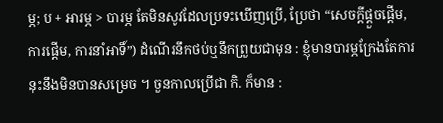ម្ភ; ប + អារម្ភ > បារម្ភ តែមិនសូវដែលប្រទះឃើញប្រើ, ប្រែថា “សេចក្ដីផ្ដួចផ្ដើម, ការផ្ដើម, ការនាំអាទិ៍”) ដំណើរនឹកថប់ឬនឹកព្រួយជាមុន : ខ្ញុំមានបារម្ភក្រែងតែការនុះនឹងមិនបានសម្រេច ។ ចួនកាលប្រើជា កិ. ក៏មាន :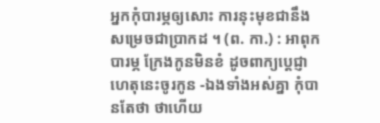អ្នកកុំបារម្ភឲ្យសោះ ការនុះមុខជានឹងសម្រេចជាប្រាកដ ។ (ព. កា.) : អាពុកបារម្ភ ក្រែងកូនមិនខំ ដូចពាក្យប្ដេជ្ញា ហេតុនេះចូរកូន -ឯងទាំងអស់គ្នា កុំបានតែថា ថាហើយ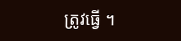ត្រូវធ្វើ ។